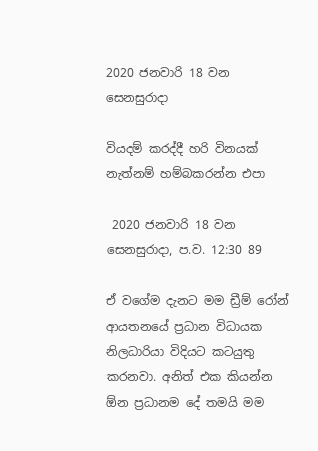2020 ජනවාරි 18 වන සෙනසුරාදා

වියදම් කරද්දී හරි විනයක් නැත්නම් හම්බකරන්න එපා

 2020 ජනවාරි 18 වන සෙනසුරාදා, ප.ව. 12:30 89

ඒ වගේම දැනට මම ඩ්‍රීම් රෝන් ආයතනයේ ප්‍රධාන විධායක නිලධාරියා විදියට කටයුතු කරනවා. අනිත් එක කියන්න ඕන ප්‍රධානම දේ තමයි මම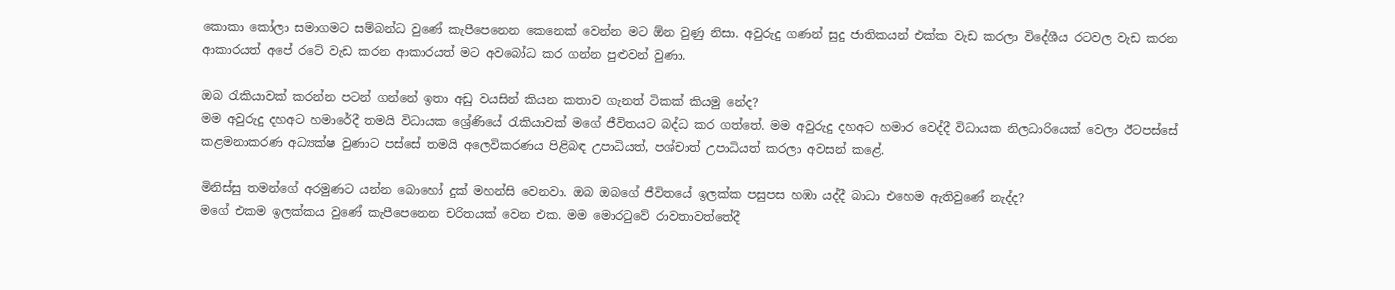කොකා කෝලා සමාගමට සම්බන්ධ වුණේ කැපීපෙනෙන කෙනෙක් වෙන්න මට ඕන වුණු නිසා. අවුරුදු ගණන් සුදු ජාතිකයන් එක්ක වැඩ කරලා විදේශීය රටවල වැඩ කරන ආකාරයත් අපේ රටේ වැඩ කරන ආකාරයත් මට අවබෝධ කර ගන්න පුළුවන් වුණා.

ඔබ රැකියාවක් කරන්න පටන් ගන්නේ ඉතා අඩු වයසින් කියන කතාව ගැනත් ටිකක් කියමු නේද?
මම අවුරුදු දහඅට හමාරේදී තමයි විධායක ශ්‍රේණියේ රැකියාවක් මගේ ජීවිතයට බද්ධ කර ගත්තේ. මම අවුරුදු දහඅට හමාර වෙද්දී විධායක නිලධාරියෙක් වෙලා ඊටපස්සේ කළමනාකරණ අධ්‍යක්ෂ වුණාට පස්සේ තමයි අලෙවිකරණය පිළිබඳ උපාධියත්, පශ්චාත් උපාධියත් කරලා අවසන් කළේ.

මිනිස්සු තමන්ගේ අරමුණට යන්න බොහෝ දුක් මහන්සි වෙනවා. ඔබ ඔබගේ ජීවිතයේ ඉලක්ක පසුපස හඹා යද්දී බාධා එහෙම ඇතිවුණේ නැද්ද?
මගේ එකම ඉලක්කය වුණේ කැපීපෙනෙන චරිතයක් වෙන එක. මම මොරටුවේ රාවතාවත්තේදී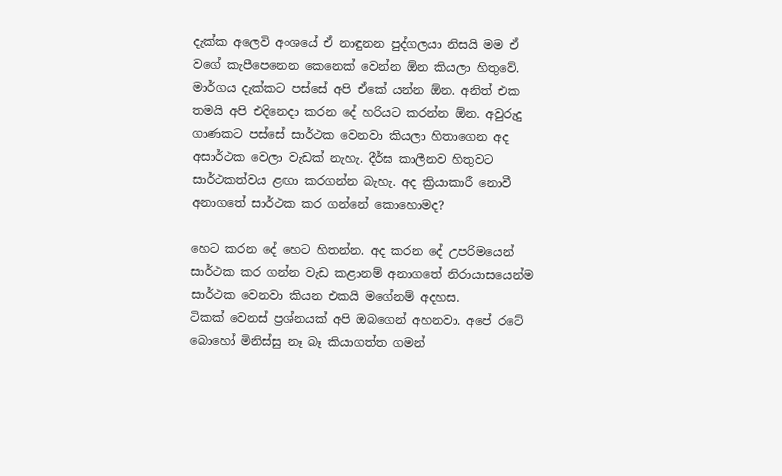දැක්ක අලෙවි අංශයේ ඒ නාඳුනන පුද්ගලයා නිසයි මම ඒ වගේ කැපීපෙනෙන කෙනෙක් වෙන්න ඕන කියලා හිතුවේ. මාර්ගය දැක්කට පස්සේ අපි ඒකේ යන්න ඕන. අනිත් එක තමයි අපි එදිනෙදා කරන දේ හරියට කරන්න ඕන. අවුරුදු ගාණකට පස්සේ සාර්ථක වෙනවා කියලා හිතාගෙන අද අසාර්ථක වෙලා වැඩක් නැහැ. දීර්ඝ කාලීනව හිතුවට සාර්ථකත්වය ළඟා කරගන්න බැහැ. අද ක්‍රියාකාරී නොවී අනාගතේ සාර්ථක කර ගන්නේ කොහොමද?

හෙට කරන දේ හෙට හිතන්න. අද කරන දේ උපරිමයෙන් සාර්ථක කර ගන්න වැඩ කළානම් අනාගතේ නිරායාසයෙන්ම සාර්ථක වෙනවා කියන එකයි මගේනම් අදහස.
ටිකක් වෙනස් ප්‍රශ්නයක් අපි ඔබගෙන් අහනවා. අපේ රටේ බොහෝ මිනිස්සු නෑ බෑ කියාගත්ත ගමන්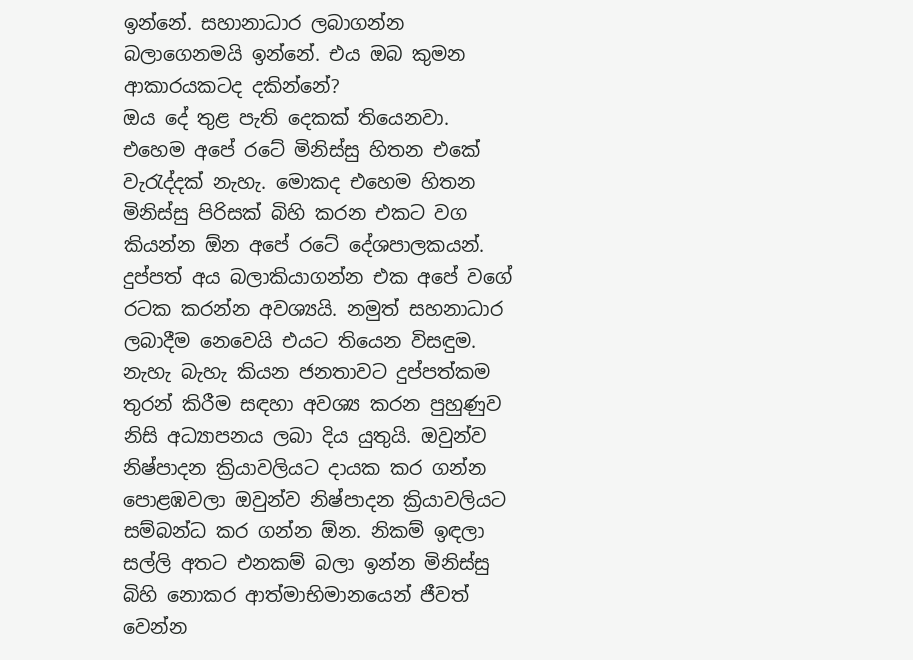ඉන්නේ. සහානාධාර ලබාගන්න බලාගෙනමයි ඉන්නේ. එය ඔබ කුමන ආකාරයකටද දකින්නේ?
ඔය දේ තුළ පැති දෙකක් තියෙනවා. එහෙම අපේ රටේ මිනිස්සු හිතන එකේ වැරැද්දක් නැහැ. මොකද එහෙම හිතන මිනිස්සු පිරිසක් බිහි කරන එකට‍ වග කියන්න ඕන අපේ රටේ දේශපාලකයන්. දුප්පත් අය බලාකියාගන්න එක අපේ වගේ රටක කරන්න අවශ්‍යයි. නමුත් සහනාධාර ලබාදීම නෙවෙයි එයට තියෙන විසඳුම. නැහැ බැහැ කියන ජනතාවට දුප්පත්කම තුරන් කිරීම සඳහා අවශ්‍ය කරන පුහුණුව නිසි අධ්‍යාපනය ලබා දිය යුතුයි. ඔවුන්ව නිෂ්පාදන ක්‍රියාවලියට දායක කර ගන්න පොළඹවලා ඔවුන්ව නිෂ්පාදන ක්‍රියාවලියට සම්බන්ධ කර ගන්න ඕන. නිකම් ඉඳලා සල්ලි අතට එනකම් බලා ඉන්න මිනිස්සු බිහි නොකර ආත්මාභිමානයෙන් ජීවත් වෙන්න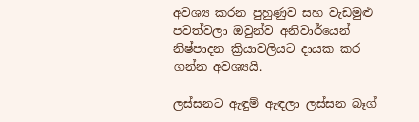අවශ්‍ය කරන පුහුණුව සහ වැඩමුළු පවත්වලා ඔවුන්ව අනිවාර්යෙන් නිෂ්පාදන ක්‍රියාවලියට දායක කර ගන්න අවශ්‍යයි.

ලස්සනට ඇඳුම් ඇඳලා ලස්සන බෑග්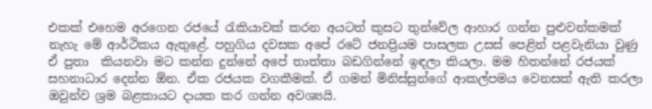එකක් එහෙම අරගෙන රජයේ රැකියාවක් කරන අයටත් කුසට තුන්වේල ආහාර ගන්න පුළුවන්කමක් නැහැ මේ ආර්ථිකය ඇතුළේ. පහුගිය දවසක අපේ රටේ ජනප්‍රියම පාසලක උසස් පෙළින් පළවැනියා වුණු ඒ පුතා  කියනවා මට කන්න දුන්නේ අපේ තාත්තා බඩගින්නේ ඉඳලා කියලා. මම හිතන්නේ රජයක් සහනාධාර දෙන්න ඕන. ඒක රජයක වගකීමක්. ඒ ගමන් මිනිස්සුන්ගේ ආකල්පමය වෙනසක් ඇති කරලා ඔවුන්ව ශ්‍රම බළකායට දායක කර ගන්න අවශ්‍යයි.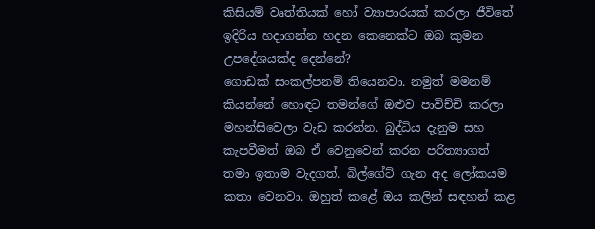කිසියම් වෘත්තියක් හෝ ව්‍යාපාරයක් කරලා ජීවිතේ ඉදිරිය හදාගන්න හදන කෙනෙක්ට ඔබ කුමන උපදේශයක්ද දෙන්නේ?
ගොඩක් සංකල්පනම් තියෙනවා. නමුත් මමනම් කියන්නේ හොඳට තමන්ගේ ඔළුව පාවිච්චි කරලා මහන්සිවෙලා වැඩ කරන්න. බුද්ධිය දැනුම සහ කැපවීමත් ඔබ ඒ වෙනුවෙන් කරන පරිත්‍යාගත් තමා ඉතාම වැදගත්. බිල්ගේට් ගැන අද ලෝකයම කතා වෙනවා. ඔහුත් කළේ ඔය කලින් සඳහන් කළ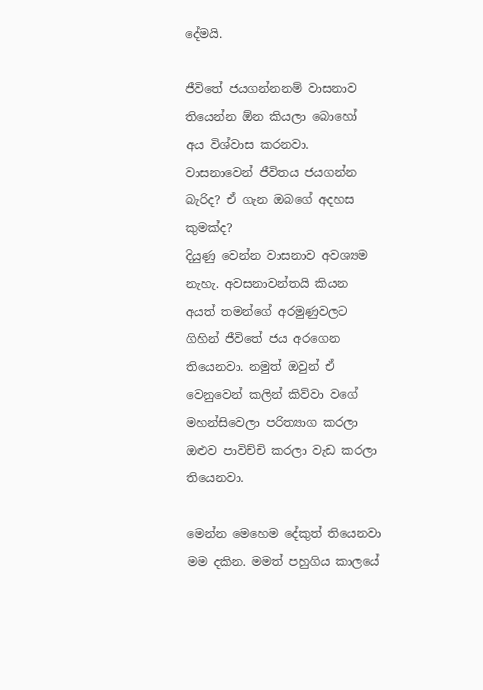දේමයි.

ජීවිතේ ජයගන්නනම් වාසනාව තියෙන්න ඕන කියලා බොහෝ අය විශ්වාස කරනවා. වාසනාවෙන් ජීවිතය ජයගන්න බැරිද? ඒ ගැන ඔබගේ අදහස කුමක්ද?
දියුණු වෙන්න වාසනාව අවශ්‍යම නැහැ. අවසනාවන්තයි කියන අයත් තමන්ගේ අරමුණුවලට ගිහින් ජීවිතේ ජය අරගෙන තියෙනවා. නමුත් ඔවුන් ඒ වෙනුවෙන් කලින් කිව්වා වගේ මහන්සිවෙලා පරිත්‍යාග කරලා ඔළුව පාවිච්චි කරලා වැඩ කරලා තියෙනවා.

මෙන්න මෙහෙම දේකුත් තියෙනවා මම දකින. මමත් පහුගිය කාලයේ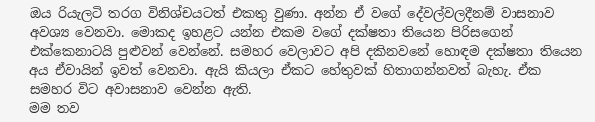ඔය රියැලටි තරග විනිශ්චයටත් එකතු වුණා. අන්න ඒ වගේ දේවල්වලදීනම් වාසනාව අවශ්‍ය වෙනවා. මොකද ඉහළට යන්න එකම වගේ දක්ෂතා තියෙන පිරිසගෙන් එක්කෙනාටයි පුළුවන් වෙන්නේ. සමහර වෙලාවට අපි දකිනවනේ හොඳම දක්ෂතා තියෙන අය ඒවායින් ඉවත් වෙනවා. ඇයි කියලා ඒකට හේතුවක් හිතාගන්නවත් බැහැ. ඒක සමහර විට අවාසනාව වෙන්න ඇති.
මම තව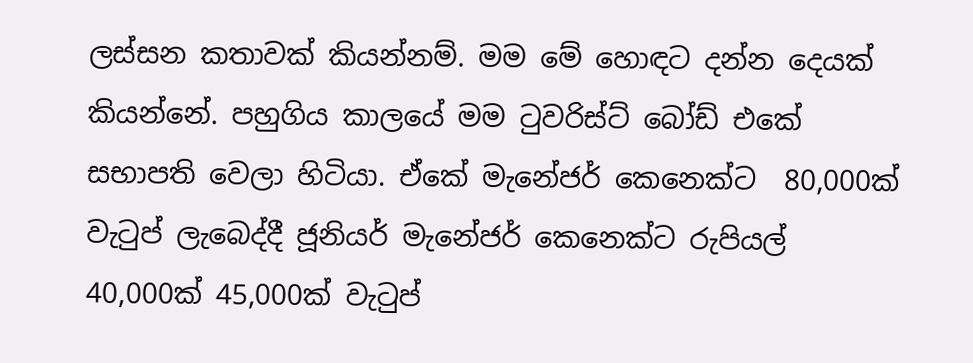ලස්සන කතාවක් කියන්නම්. මම මේ හොඳට දන්න දෙයක් කියන්නේ. පහුගිය කාලයේ මම ටුවරිස්ට් බෝඩ් එකේ සභාපති වෙලා හිටියා. ඒකේ මැනේජර් කෙනෙක්ට  80,000ක් වැටුප් ලැබෙද්දී ජූනියර් මැනේජර් කෙනෙක්ට රුපියල් 40,000ක් 45,000ක් වැටුප්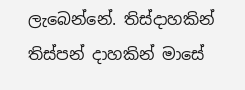ලැබෙන්නේ. තිස්දාහකින් තිස්පන් දාහකින් මාසේ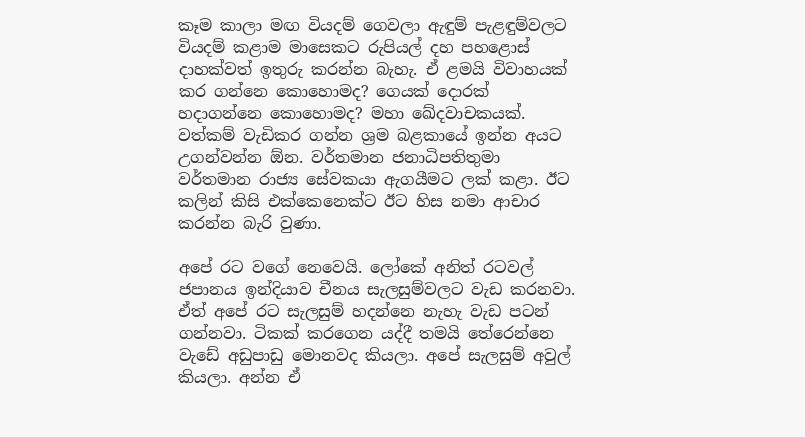කෑම කාලා මඟ වියදම් ගෙවලා ඇඳුම් පැළඳුම්වලට වියදම් කළාම මාසෙකට රුපියල් දහ පහළොස් දාහක්වත් ඉතුරු කරන්න බැහැ. ඒ ළමයි විවාහයක් කර ගන්නෙ කොහොමද? ගෙයක් දොරක් හදාගන්නෙ කොහොමද? මහා ඛේදවාචකයක්. වත්කම් වැඩිකර ගන්න ශ්‍රම බළකායේ ඉන්න අයට උගන්වන්න ඕන. වර්තමාන ජනාධිපතිතුමා වර්තමාන රාජ්‍ය සේවකයා ඇගයීමට ලක් කළා. ඊට කලින් කිසි එක්කෙනෙක්ට ඊට හිස නමා ආචාර කරන්න බැරි වුණා.

අපේ රට වගේ නෙවෙයි. ලෝකේ අනිත් රටවල් ජපානය ඉන්දියාව චීනය සැලසුම්වලට වැඩ කරනවා. ඒත් අපේ රට සැලසුම් හදන්නෙ නැහැ වැඩ පටන් ගන්නවා. ටිකක් කරගෙන යද්දී තමයි තේරෙන්නෙ වැඩේ අඩුපාඩු මොනවද කියලා. අපේ සැලසුම් අවුල් කියලා. අන්න ඒ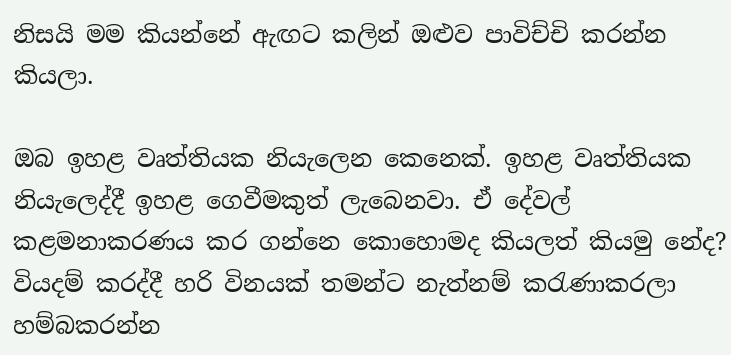නිසයි මම කියන්නේ ඇඟට කලින් ඔළුව පාවිච්චි කරන්න කියලා.

ඔබ ඉහළ වෘත්තියක නියැලෙන කෙනෙක්. ඉහළ වෘත්තියක නියැලෙද්දී ඉහළ ගෙවීමකුත් ලැබෙනවා. ඒ දේවල් කළමනාකරණය කර ගන්නෙ කොහොමද කියලත් කියමු නේද?
වියදම් කරද්දී හරි විනයක් තමන්ට නැත්නම් කරැණාකරලා හම්බකරන්න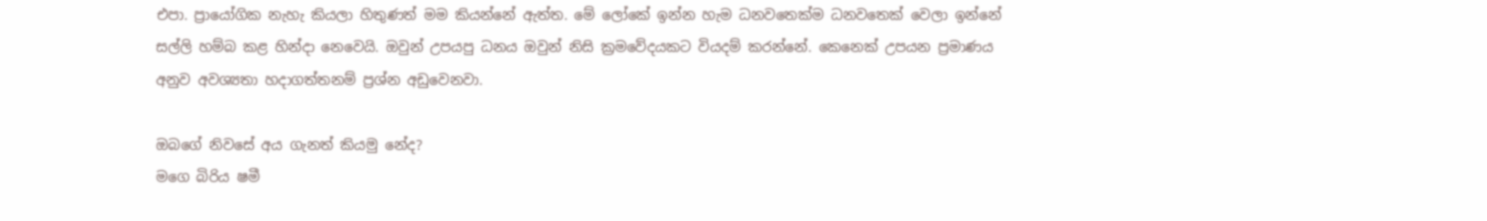එපා. ප්‍රායෝගික නැහැ කියලා හිතුණත් මම කියන්නේ ඇත්ත. මේ ලෝකේ ඉන්න හැම ධනවතෙක්ම ධනවතෙක් වෙලා ඉන්නේ සල්ලි හම්බ කළ හින්දා නෙවෙයි. ඔවුන් උපයපු ධනය ඔවුන් නිසි ක්‍රමවේදයකට වියදම් කරන්නේ. කෙනෙක් උපයන ප්‍රමාණය අනුව අවශ්‍යතා හදාගත්තනම් ප්‍රශ්න අඩුවෙනවා.

ඔබගේ නිවසේ අය ගැනත් කියමු නේද?
මගෙ බිරිය ෂමී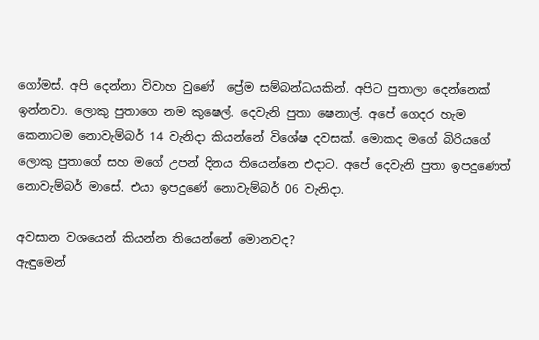ගෝමස්. අපි දෙන්නා විවාහ වුණේ  ‍ප්‍රේම සම්බන්ධයකින්. අපිට පුතාලා දෙන්නෙක් ඉන්නවා. ලොකු පුතාගෙ නම කුෂෙල්. දෙවැනි පුතා ෂෙනාල්. අපේ ගෙදර හැම කෙනාටම නොවැම්බර් 14 වැනිදා කියන්නේ විශේෂ දවසක්. මොකද මගේ බිරියගේ ලොකු පුතාගේ සහ මගේ උපන් දිනය තියෙන්නෙ එදාට. අපේ දෙවැනි පුතා ඉපදුණෙත් නොවැම්බර් මාසේ. එයා ඉපදුණේ නොවැම්බර් 06 වැනිදා.

අවසාන වශයෙන් කියන්න තියෙන්නේ මොනවද?
ඇඳුමෙන්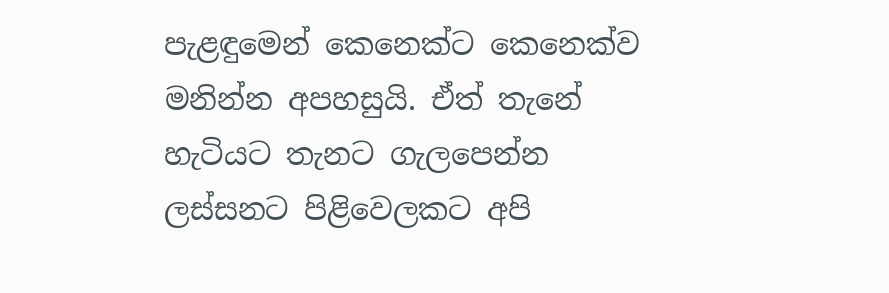පැළඳුමෙන් කෙනෙක්ට කෙනෙක්ව මනින්න අපහසුයි. ඒත් තැනේ හැටියට තැනට ගැලපෙන්න ලස්සනට පිළිවෙලකට අපි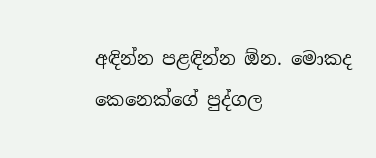අඳින්න පළඳින්න ඕන. මොකද කෙනෙක්ගේ පුද්ගල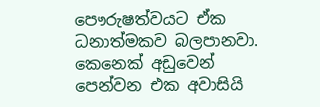පෞරුෂත්වයට ඒක ධනාත්මකව බලපානවා. කෙනෙක් අඩුවෙන් පෙන්වන එක අවාසියි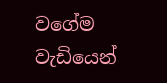වගේම වැඩියෙන්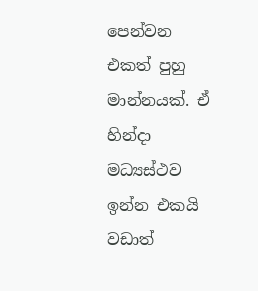පෙන්වන එකත් පුහු මාන්නයක්. ඒ හින්දා මධ්‍යස්ථව ඉන්න එකයි වඩාත්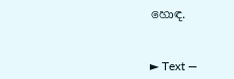හොඳ.



► Text —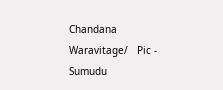Chandana Waravitage/   Pic - Sumudu